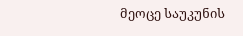მეოცე საუკუნის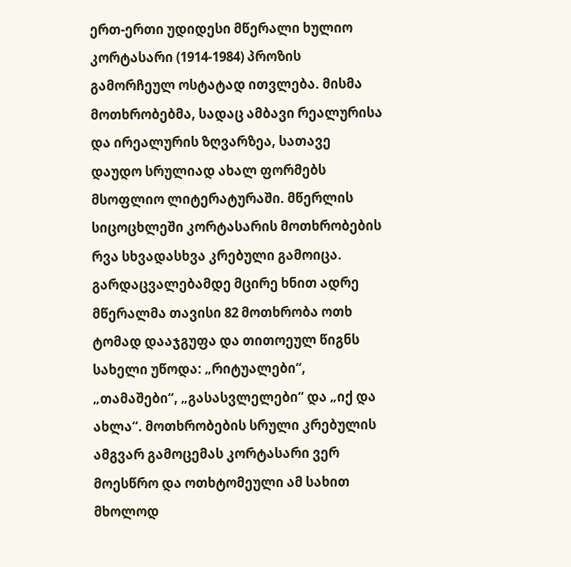ერთ-ერთი უდიდესი მწერალი ხულიო კორტასარი (1914-1984) პროზის გამორჩეულ ოსტატად ითვლება. მისმა მოთხრობებმა, სადაც ამბავი რეალურისა და ირეალურის ზღვარზეა, სათავე დაუდო სრულიად ახალ ფორმებს მსოფლიო ლიტერატურაში. მწერლის სიცოცხლეში კორტასარის მოთხრობების რვა სხვადასხვა კრებული გამოიცა. გარდაცვალებამდე მცირე ხნით ადრე მწერალმა თავისი 82 მოთხრობა ოთხ ტომად დააჯგუფა და თითოეულ წიგნს სახელი უწოდა: „რიტუალები“, „თამაშები“, „გასასვლელები“ და „იქ და ახლა“. მოთხრობების სრული კრებულის ამგვარ გამოცემას კორტასარი ვერ მოესწრო და ოთხტომეული ამ სახით მხოლოდ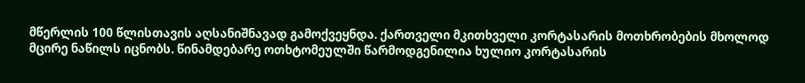მწერლის 100 წლისთავის აღსანიშნავად გამოქვეყნდა. ქართველი მკითხველი კორტასარის მოთხრობების მხოლოდ მცირე ნაწილს იცნობს. წინამდებარე ოთხტომეულში წარმოდგენილია ხულიო კორტასარის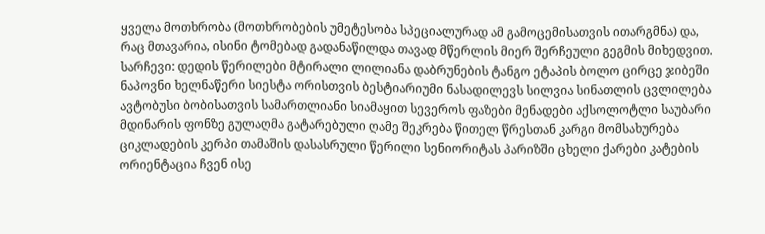ყველა მოთხრობა (მოთხრობების უმეტესობა სპეციალურად ამ გამოცემისათვის ითარგმნა) და, რაც მთავარია, ისინი ტომებად გადანაწილდა თავად მწერლის მიერ შერჩეული გეგმის მიხედვით.
სარჩევი: დედის წერილები მტირალი ლილიანა დაბრუნების ტანგო ეტაპის ბოლო ცირცე ჯიბეში ნაპოვნი ხელნაწერი სიესტა ორისთვის ბესტიარიუმი ნასადილევს სილვია სინათლის ცვლილება ავტობუსი ბობისათვის სამართლიანი სიამაყით სევეროს ფაზები მენადები აქსოლოტლი საუბარი მდინარის ფონზე გულაღმა გატარებული ღამე შეკრება წითელ წრესთან კარგი მომსახურება ციკლადების კერპი თამაშის დასასრული წერილი სენიორიტას პარიზში ცხელი ქარები კატების ორიენტაცია ჩვენ ისე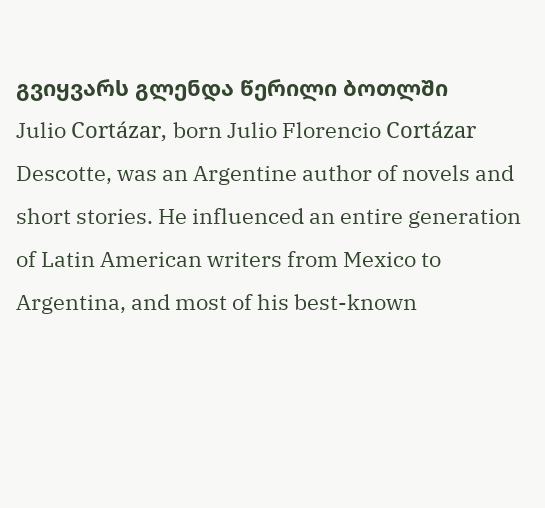გვიყვარს გლენდა წერილი ბოთლში
Julio Cortázar, born Julio Florencio Cortázar Descotte, was an Argentine author of novels and short stories. He influenced an entire generation of Latin American writers from Mexico to Argentina, and most of his best-known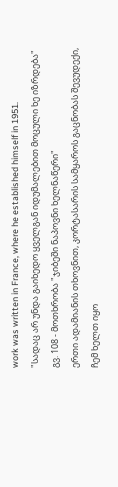work was written in France, where he established himself in 1951.
"სადაც არ უნდა გაიხედო ყველგან იდუმალებით მოცული ხე იზრდება" გვ. 108 - მოთხრობა "ჯიბეში ნაპოვნი ხელნაწერი"
ერთი ადამიანის თხოვნით, კორტასარის სამყაროს გაცნობას შევუდექი, ჩემ ხელთ იყო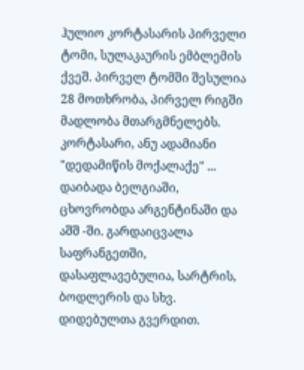ჰულიო კორტასარის პირველი ტომი, სულაკაურის ემბლემის ქვეშ. პირველ ტომში შესულია 28 მოთხრობა, პირველ რიგში მადლობა მთარგმნელებს.
კორტასარი, ანუ ადამიანი "დედამიწის მოქალაქე" ... დაიბადა ბელგიაში, ცხოვრობდა არგენტინაში და აშშ -ში. გარდაიცვალა საფრანგეთში, დასაფლავებულია, სარტრის, ბოდლერის და სხვ. დიდებულთა გვერდით.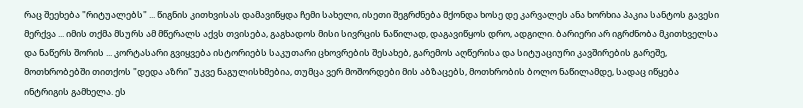რაც შეეხება "რიტუალებს" ... წიგნის კითხვისას დამავიწყდა ჩემი სახელი, ისეთი შეგრძნება მქონდა ხოსე დე კარვალეს ანა ხორხია პაკია სანტოს გავესი მერქვა ... იმის თქმა მსურს ამ მწერალს აქვს თვისება, გაგხადოს მისი სივრცის ნაწილად, დაგავიწყოს დრო, ადგილი. ბარიერი არ იგრძნობა მკითხველსა და ნაწერს შორის ... კორტასარი გვიყვება ისტორიებს საკუთარი ცხოვრების შესახებ, გარემოს აღწერისა და სიტუაციური კავშირების გარეშე, მოთხრობებში თითქოს "დედა აზრი" უკვე ნაგულისხმებია, თუმცა ვერ მოშორდები მის აბზაცებს, მოთხრობის ბოლო ნაწილამდე, სადაც იწყება ინტრიგის გამხელა. ეს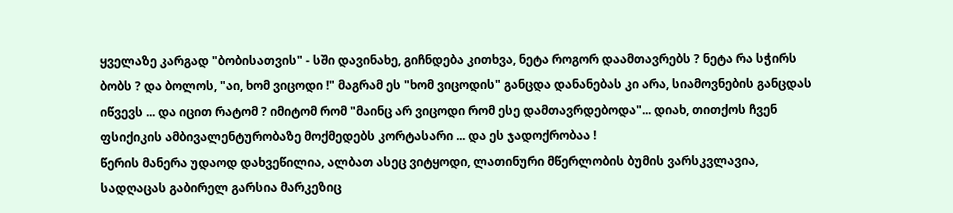ყველაზე კარგად "ბობისათვის" - სში დავინახე, გიჩნდება კითხვა, ნეტა როგორ დაამთავრებს ? ნეტა რა სჭირს ბობს ? და ბოლოს, "აი, ხომ ვიცოდი !" მაგრამ ეს "ხომ ვიცოდის" განცდა დანანებას კი არა, სიამოვნების განცდას იწვევს ... და იცით რატომ ? იმიტომ რომ "მაინც არ ვიცოდი რომ ესე დამთავრდებოდა"... დიახ, თითქოს ჩვენ ფსიქიკის ამბივალენტურობაზე მოქმედებს კორტასარი ... და ეს ჯადოქრობაა !
წერის მანერა უდაოდ დახვეწილია, ალბათ ასეც ვიტყოდი, ლათინური მწერლობის ბუმის ვარსკვლავია, სადღაცას გაბირელ გარსია მარკეზიც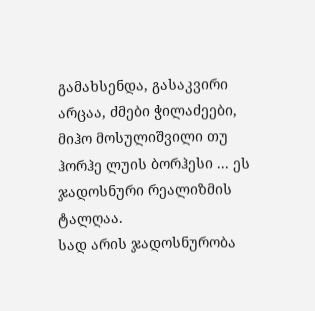გამახსენდა, გასაკვირი არცაა, ძმები ჭილაძეები, მიჰო მოსულიშვილი თუ ჰორჰე ლუის ბორჰესი ... ეს ჯადოსნური რეალიზმის ტალღაა.
სად არის ჯადოსნურობა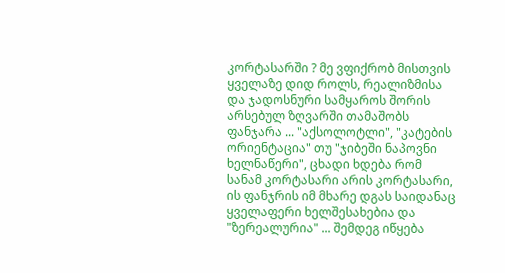კორტასარში ? მე ვფიქრობ მისთვის ყველაზე დიდ როლს, რეალიზმისა და ჯადოსნური სამყაროს შორის არსებულ ზღვარში თამაშობს ფანჯარა ... "აქსოლოტლი", "კატების ორიენტაცია" თუ "ჯიბეში ნაპოვნი ხელნაწერი", ცხადი ხდება რომ სანამ კორტასარი არის კორტასარი, ის ფანჯრის იმ მხარე დგას საიდანაც ყველაფერი ხელშესახებია და "ზერეალურია" ... შემდეგ იწყება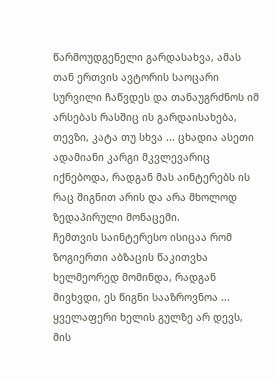წარმოუდგენელი გარდასახვა, ამას თან ერთვის ავტორის საოცარი სურვილი ჩაწვდეს და თანაუგრძნოს იმ არსებას რასშიც ის გარდაისახება, თევზი, კატა თუ სხვა ... ცხადია ასეთი ადამიანი კარგი მკვლევარიც იქნებოდა, რადგან მას აინტერებს ის რაც შიგნით არის და არა მხოლოდ ზედაპირული მონაცემი.
ჩემთვის საინტერესო ისიცაა რომ ზოგიერთი აბზაცის წაკითვხა ხელმეორედ მომინდა, რადგან მივხვდი, ეს წიგნი სააზროვნოა ... ყველაფერი ხელის გულზე არ დევს, მის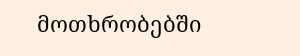მოთხრობებში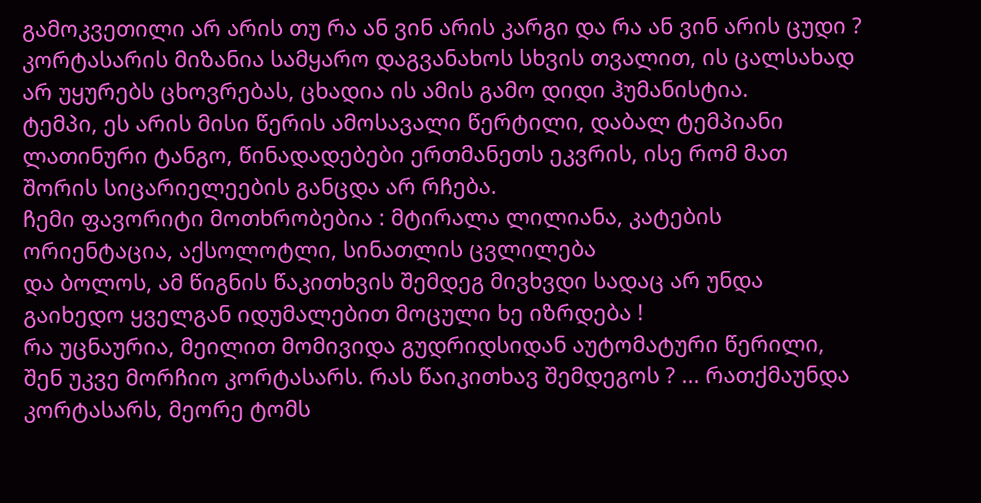გამოკვეთილი არ არის თუ რა ან ვინ არის კარგი და რა ან ვინ არის ცუდი ? კორტასარის მიზანია სამყარო დაგვანახოს სხვის თვალით, ის ცალსახად არ უყურებს ცხოვრებას, ცხადია ის ამის გამო დიდი ჰუმანისტია.
ტემპი, ეს არის მისი წერის ამოსავალი წერტილი, დაბალ ტემპიანი ლათინური ტანგო, წინადადებები ერთმანეთს ეკვრის, ისე რომ მათ შორის სიცარიელეების განცდა არ რჩება.
ჩემი ფავორიტი მოთხრობებია : მტირალა ლილიანა, კატების ორიენტაცია, აქსოლოტლი, სინათლის ცვლილება
და ბოლოს, ამ წიგნის წაკითხვის შემდეგ მივხვდი სადაც არ უნდა გაიხედო ყველგან იდუმალებით მოცული ხე იზრდება !
რა უცნაურია, მეილით მომივიდა გუდრიდსიდან აუტომატური წერილი, შენ უკვე მორჩიო კორტასარს. რას წაიკითხავ შემდეგოს ? ... რათქმაუნდა კორტასარს, მეორე ტომს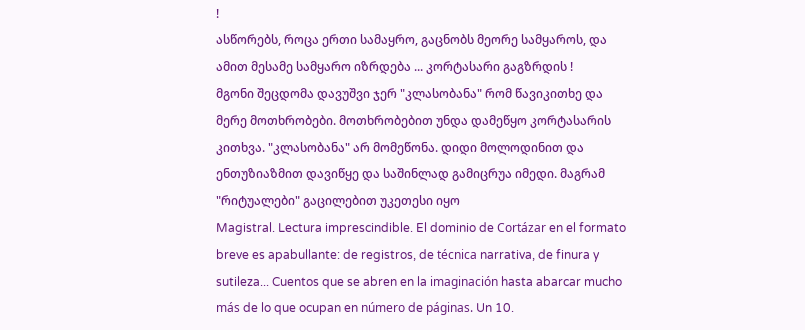!
ასწორებს, როცა ერთი სამაყრო, გაცნობს მეორე სამყაროს, და ამით მესამე სამყარო იზრდება ... კორტასარი გაგზრდის !
მგონი შეცდომა დავუშვი ჯერ "კლასობანა" რომ წავიკითხე და მერე მოთხრობები. მოთხრობებით უნდა დამეწყო კორტასარის კითხვა. "კლასობანა" არ მომეწონა. დიდი მოლოდინით და ენთუზიაზმით დავიწყე და საშინლად გამიცრუა იმედი. მაგრამ "რიტუალები" გაცილებით უკეთესი იყო
Magistral. Lectura imprescindible. El dominio de Cortázar en el formato breve es apabullante: de registros, de técnica narrativa, de finura y sutileza... Cuentos que se abren en la imaginación hasta abarcar mucho más de lo que ocupan en número de páginas. Un 10.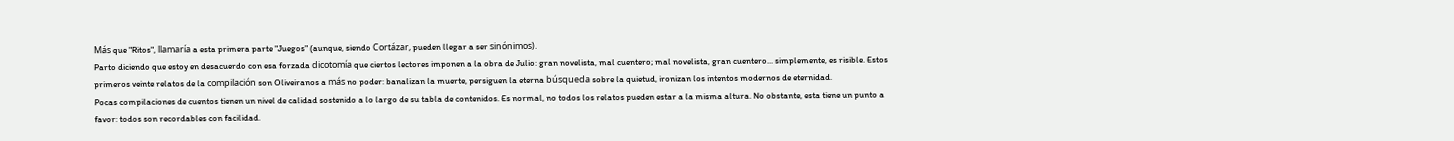Más que "Ritos", llamaría a esta primera parte "Juegos" (aunque, siendo Cortázar, pueden llegar a ser sinónimos).
Parto diciendo que estoy en desacuerdo con esa forzada dicotomía que ciertos lectores imponen a la obra de Julio: gran novelista, mal cuentero; mal novelista, gran cuentero... simplemente, es risible. Estos primeros veinte relatos de la compilación son Oliveiranos a más no poder: banalizan la muerte, persiguen la eterna búsqueda sobre la quietud, ironizan los intentos modernos de eternidad.
Pocas compilaciones de cuentos tienen un nivel de calidad sostenido a lo largo de su tabla de contenidos. Es normal, no todos los relatos pueden estar a la misma altura. No obstante, esta tiene un punto a favor: todos son recordables con facilidad.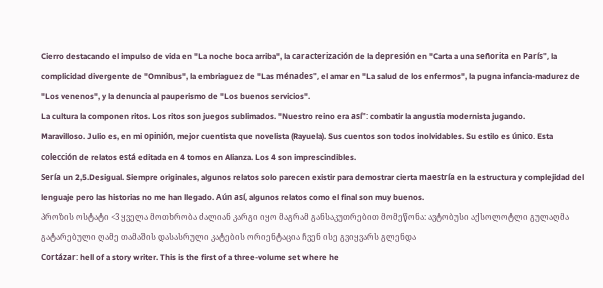Cierro destacando el impulso de vida en "La noche boca arriba", la caracterización de la depresión en "Carta a una señorita en París", la complicidad divergente de "Omnibus", la embriaguez de "Las ménades", el amar en "La salud de los enfermos", la pugna infancia-madurez de "Los venenos", y la denuncia al pauperismo de "Los buenos servicios".
La cultura la componen ritos. Los ritos son juegos sublimados. "Nuestro reino era así": combatir la angustia modernista jugando.
Maravilloso. Julio es, en mi opinión, mejor cuentista que novelista (Rayuela). Sus cuentos son todos inolvidables. Su estilo es único. Esta colección de relatos está editada en 4 tomos en Alianza. Los 4 son imprescindibles.
Sería un 2,5.Desigual. Siempre originales, algunos relatos solo parecen existir para demostrar cierta maestría en la estructura y complejidad del lenguaje pero las historias no me han llegado. Aún así, algunos relatos como el final son muy buenos.
პროზის ოსტატი <3 ყველა მოთხრობა ძალიან კარგი იყო მაგრამ განსაკუთრებით მომეწონა: ავტობუსი აქსოლოტლი გულაღმა გატარებული ღამე თამაშის დასასრული კატების ორიენტაცია ჩვენ ისე გვიყვარს გლენდა
Cortázar: hell of a story writer. This is the first of a three-volume set where he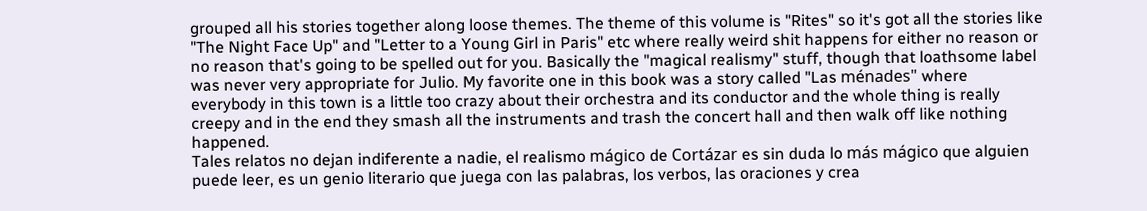grouped all his stories together along loose themes. The theme of this volume is "Rites" so it's got all the stories like "The Night Face Up" and "Letter to a Young Girl in Paris" etc where really weird shit happens for either no reason or no reason that's going to be spelled out for you. Basically the "magical realismy" stuff, though that loathsome label was never very appropriate for Julio. My favorite one in this book was a story called "Las ménades" where everybody in this town is a little too crazy about their orchestra and its conductor and the whole thing is really creepy and in the end they smash all the instruments and trash the concert hall and then walk off like nothing happened.
Tales relatos no dejan indiferente a nadie, el realismo mágico de Cortázar es sin duda lo más mágico que alguien puede leer, es un genio literario que juega con las palabras, los verbos, las oraciones y crea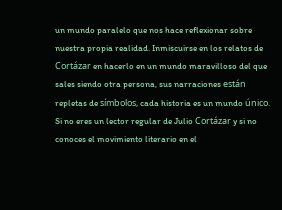un mundo paralelo que nos hace reflexionar sobre nuestra propia realidad. Inmiscuirse en los relatos de Cortázar en hacerlo en un mundo maravilloso del que sales siendo otra persona, sus narraciones están repletas de símbolos, cada historia es un mundo único. Si no eres un lector regular de Julio Cortázar y si no conoces el movimiento literario en el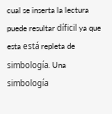cual se inserta la lectura puede resultar díficil ya que esta está repleta de simbología. Una simbología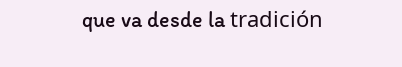que va desde la tradición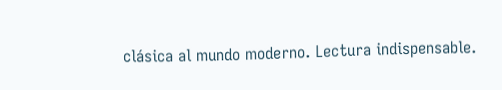clásica al mundo moderno. Lectura indispensable.